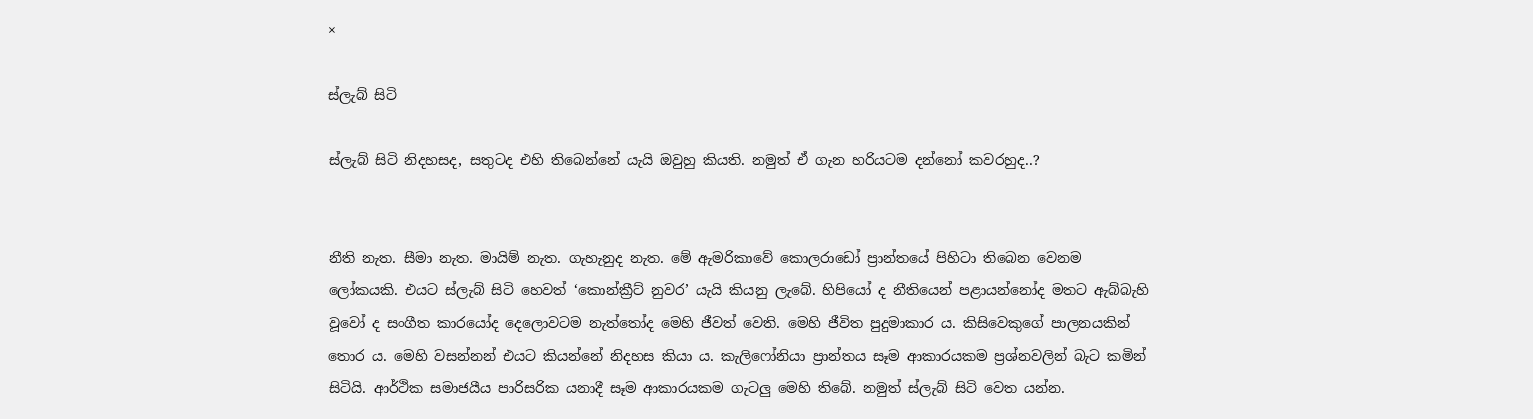×

ස්ලැබ් සිටි

ස්ලැබ් සිටි නිදහසද, සතුටද එහි තිබෙන්නේ යැයි ඔවුහු කියති. නමුත් ඒ ගැන හරියටම දන්නෝ කවරහුද..?


නීති නැත. සීමා නැත. මායිම් නැත. ගැහැනුද නැත. මේ ඇමරිකාවේ කොලරාඩෝ ප්‍රාන්තයේ පිහිටා තිබෙන වෙනම ලෝකයකි. එයට ස්ලැබ් සිටි හෙවත් ‘කොන්ක්‍රීට් නුවර’ යැයි කියනු ලැබේ. හිපියෝ ද නීතියෙන් පළායන්නෝද මතට ඇබ්බැහි වූවෝ ද සංගීත කාරයෝද දෙලොවටම නැත්තෝද මෙහි ජීවත් වෙති. මෙහි ජීවිත පුදුමාකාර ය. කිසිවෙකුගේ පාලනයකින් තොර ය. මෙහි වසන්නන් එයට කියන්නේ නිදහස කියා ය. කැලිෆෝනියා ප්‍රාන්තය සෑම ආකාරයකම ප්‍රශ්නවලින් බැට කමින් සිටියි. ආර්ථික සමාජයීය පාරිසරික යනාදී සෑම ආකාරයකම ගැටලු මෙහි තිබේ. නමුත් ස්ලැබ් සිටි වෙත යන්න.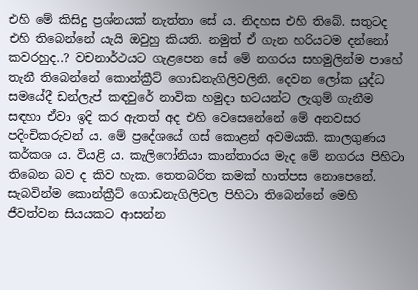එහි මේ කිසිදු ප්‍රශ්නයක් නැත්තා සේ ය. නිදහස එහි තිබේ. සතුටද එහි තිබෙන්නේ යැයි ඔවුහු කියති. නමුත් ඒ ගැන හරියටම දන්නෝ කවරහුද..? වචනාර්ථයට ගැළපෙන සේ මේ නගරය සහමුලින්ම පාහේ තැනී තිබෙන්නේ කොන්ක්‍රීට් ගොඩනැගිලිවලිනි. දෙවන ලෝක යුද්ධ සමයේදී ඩන්ලැප් කඳවුරේ නාවික හමුදා භටයන්ට ලැගුම් ගැනීම සඳහා ඒවා ඉදි කර ඇතත් අද එහි වෙසෙනේනේ මේ අනවසර පදිංචිකරුවන් ය. මේ ප්‍රදේශයේ ගස් කොළන් අවමයකි. කාලගුණය කර්කශ ය. වියළි ය. කැලිෆෝනියා කාන්තාරය මැද මේ නගරය පිහිටා තිබෙන බව ද කිව හැක. තෙතබරිත කමක් හාත්පස නොපෙනේ. සැබවින්ම කොන්ක්‍රීට් ගොඩනැගිලිවල පිහිටා තිබෙන්නේ මෙහි ජීවත්වන සියයකට ආසන්න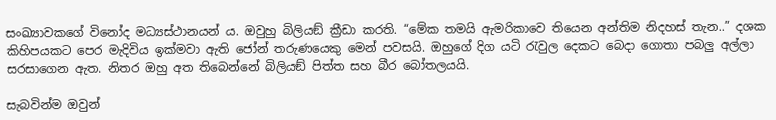සංඛ්‍යාවකගේ විනෝද මධ්‍යස්ථානයන් ය. ඔවුහු බිලියඞ් ක්‍රීඩා කරති. “මේක තමයි ඇමරිකාවෙ තියෙන අන්තිම නිදහස් තැන..” දශක කිහිපයකට පෙර මැදිවිය ඉක්මවා ඇති ජෝන් තරුණයෙකු මෙන් පවසයි. ඔහුගේ දිග යටි රැවුල දෙකට බෙදා ගොතා පබලු අල්ලා සරසාගෙන ඇත. නිතර ඔහු අත තිබෙන්නේ බිලියඞ් පිත්ත සහ බීර බෝතලයයි.

සැබවින්ම ඔවුන්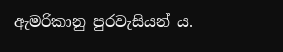ඇමරිකානු පුරවැසියන් ය.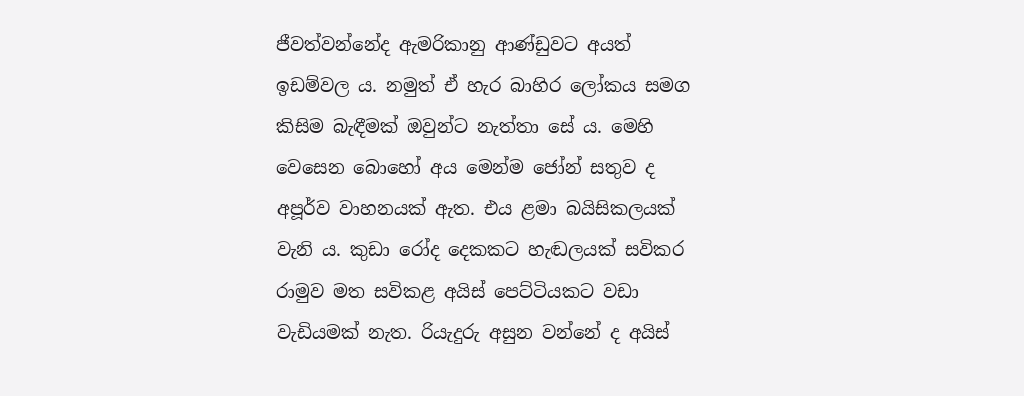ජීවත්වන්නේද ඇමරිකානු ආණ්ඩුවට අයත් ඉඩම්වල ය. නමුත් ඒ හැර බාහිර ලෝකය සමග කිසිම බැඳීමක් ඔවුන්ට නැත්තා සේ ය. මෙහි වෙසෙන බොහෝ අය මෙන්ම ජෝන් සතුව ද අපූර්ව වාහනයක් ඇත. එය ළමා බයිසිකලයක් වැනි ය. කුඩා රෝද දෙකකට හැඬලයක් සවිකර රාමුව මත සවිකළ අයිස් පෙට්ටියකට වඩා වැඩියමක් නැත. රියැදුරු අසුන වන්නේ ද අයිස්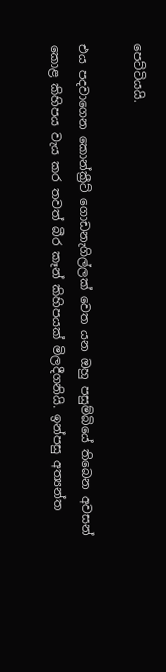පෙට්ටියයි.

එය පදවාගෙන කොන්ක්‍රීට් ගොඩනැගිල්ලක් වෙත යන ඔහු පසුම්බියේ තිබෙන අවසන් කොළ කිහිපය වැය කර තවත් බීර කෑන් කිහිපයක් මිලදීගනියි. ඉන්පසු අත්‍යන්ත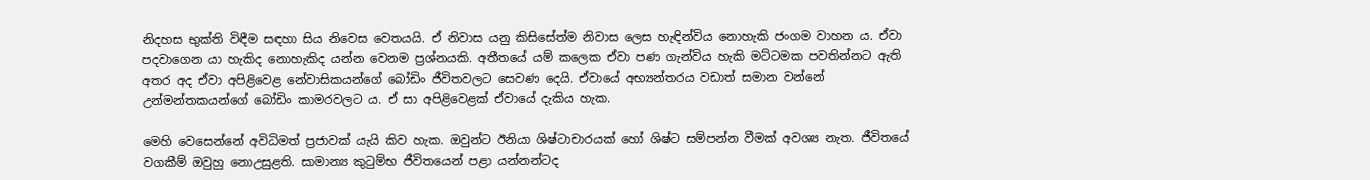නිදහස භුක්ති විඳීම සඳහා සිය නිවෙස වෙතයයි. ඒ නිවාස යනු කිසිසේත්ම නිවාස ලෙස හැඳින්විය නොහැකි ජංගම වාහන ය. ඒවා පදවාගෙන යා හැකිද නොහැකිද යන්න වෙනම ප්‍රශ්නයකි. අතීතයේ යම් කලෙක ඒවා පණ ගැන්විය හැකි මට්ටමක පවතින්නට ඇති අතර අද ඒවා අපිළිවෙළ නේවාසිකයන්ගේ බෝඩිං ජීවිතවලට සෙවණ දෙයි. ඒවායේ අභ්‍යන්තරය වඩාත් සමාන වන්නේ උන්මන්තකයන්ගේ බෝඩිං කාමරවලට ය. ඒ සා අපිළිවෙළක් ඒවායේ දැකිය හැක.

මෙහි වෙසෙන්නේ අවිධිමත් ප්‍රජාවක් යැයි කිව හැක. ඔවුන්ට ඊනියා ශිෂ්ටාචාරයක් හෝ ශිෂ්ට සම්පන්න වීමක් අවශ්‍ය නැත. ජීවිතයේ වගකීම් ඔවුහු නොඋසුළති. සාමාන්‍ය කුටුම්භ ජීවිතයෙන් පළා යන්නන්ටද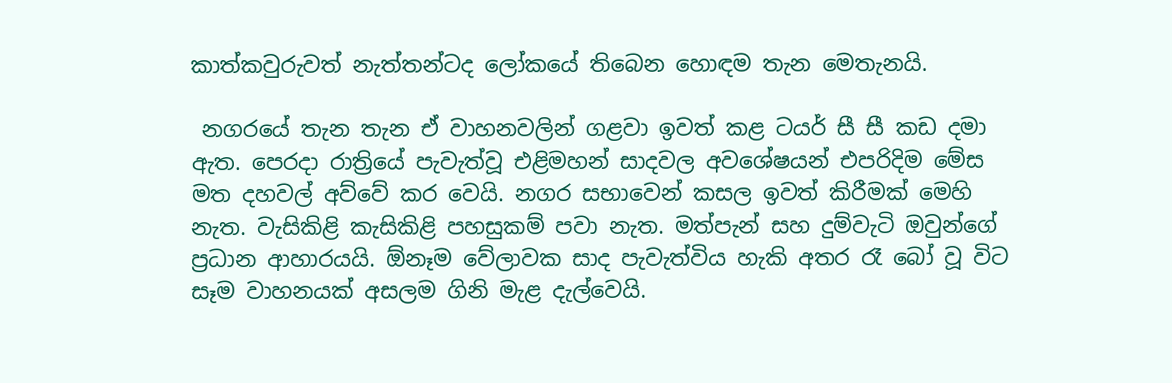කාත්කවුරුවත් නැත්තන්ටද ලෝකයේ තිබෙන හොඳම තැන මෙතැනයි.

 නගරයේ තැන තැන ඒ වාහනවලින් ගළවා ඉවත් කළ ටයර් සී සී කඩ දමා ඇත. පෙරදා රාත්‍රියේ පැවැත්වූ එළිමහන් සාදවල අවශේෂයන් එපරිදිම මේස මත දහවල් අව්වේ කර වෙයි. නගර සභාවෙන් කසල ඉවත් කිරීමක් මෙහි නැත. වැසිකිළි කැසිකිළි පහසුකම් පවා නැත. මත්පැන් සහ දුම්වැටි ඔවුන්ගේ ප්‍රධාන ආහාරයයි. ඕනෑම වේලාවක සාද පැවැත්විය හැකි අතර රෑ බෝ වූ විට සෑම වාහනයක් අසලම ගිනි මැළ දැල්වෙයි.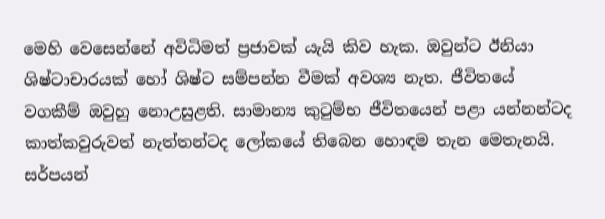මෙහි වෙසෙන්නේ අවිධිමත් ප්‍රජාවක් යැයි කිව හැක. ඔවුන්ට ඊනියා ශිෂ්ටාචාරයක් හෝ ශිෂ්ට සම්පන්න වීමක් අවශ්‍ය නැත. ජීවිතයේ වගකීම් ඔවුහු නොඋසුළති. සාමාන්‍ය කුටුම්භ ජීවිතයෙන් පළා යන්නන්ටද කාත්කවුරුවත් නැත්තන්ටද ලෝකයේ තිබෙන හොඳම තැන මෙතැනයි. සර්පයන්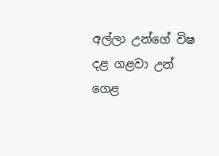අල්ලා උන්ගේ විෂ දළ ගළවා උන් ගෙළ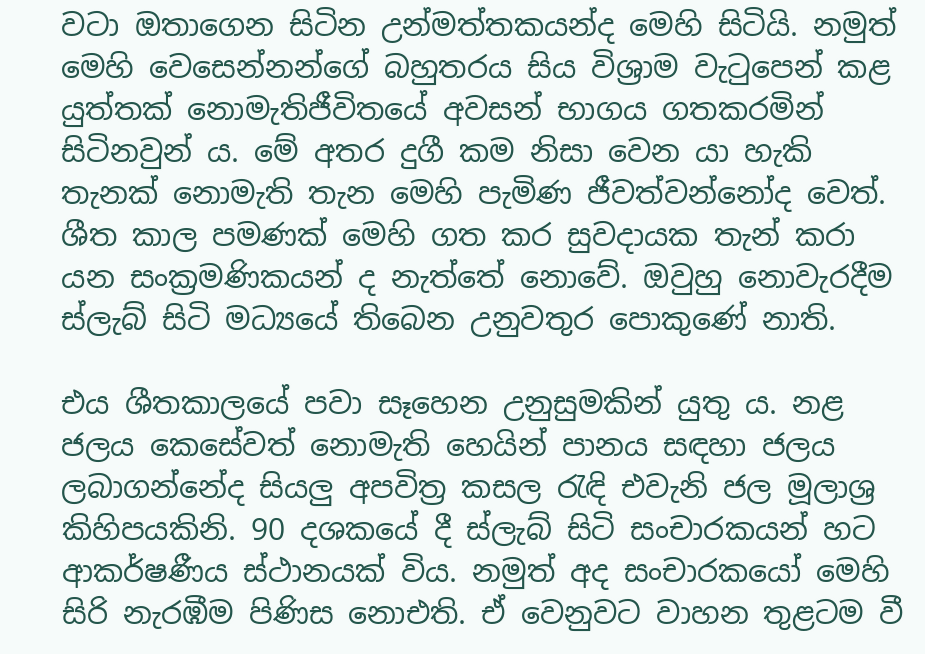වටා ඔතාගෙන සිටින උන්මත්තකයන්ද මෙහි සිටියි. නමුත් මෙහි වෙසෙන්නන්ගේ බහුතරය සිය විශ්‍රාම වැටුපෙන් කළ යුත්තක් නොමැතිජීවිතයේ අවසන් භාගය ගතකරමින් සිටිනවුන් ය. මේ අතර දුගී කම නිසා වෙන යා හැකි තැනක් නොමැති තැන මෙහි පැමිණ ජීවත්වන්නෝද වෙත්. ශීත කාල පමණක් මෙහි ගත කර සුවදායක තැන් කරා යන සංක්‍රමණිකයන් ද නැත්තේ නොවේ. ඔවුහු නොවැරදීම ස්ලැබ් සිටි මධ්‍යයේ තිබෙන උනුවතුර පොකුණේ නාති.

එය ශීතකාලයේ පවා සෑහෙන උනුසුමකින් යුතු ය. නළ ජලය කෙසේවත් නොමැති හෙයින් පානය සඳහා ජලය ලබාගන්නේද සියලු අපවිත්‍ර කසල රැඳි එවැනි ජල මූලාශ්‍ර කිහිපයකිනි. 90 දශකයේ දී ස්ලැබ් සිටි සංචාරකයන් හට ආකර්ෂණීය ස්ථානයක් විය. නමුත් අද සංචාරකයෝ මෙහි සිරි නැරඹීම පිණිස නොඑති. ඒ වෙනුවට වාහන තුළටම වී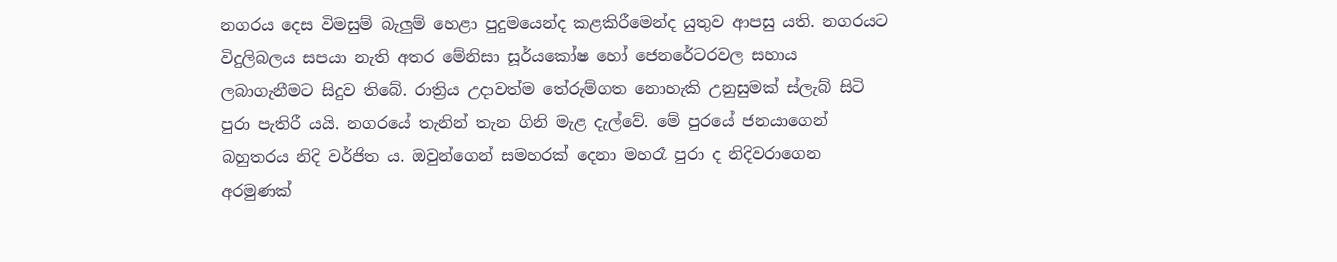නගරය දෙස විමසුම් බැලුම් හෙළා පුදුමයෙන්ද කළකිරීමෙන්ද යුතුව ආපසු යති. නගරයට විදුලිබලය සපයා නැති අතර මේනිසා සූර්යකෝෂ හෝ ජෙනරේටරවල සහාය ලබාගැනීමට සිදුව තිබේ. රාත්‍රිය උදාවත්ම තේරුම්ගත නොහැකි උනුසුමක් ස්ලැබ් සිටි පුරා පැතිරී යයි. නගරයේ තැනින් තැන ගිනි මැළ දැල්වේ. මේ පුරයේ ජනයාගෙන් බහුතරය නිදි වර්ජිත ය. ඔවුන්ගෙන් සමහරක් දෙනා මහරෑ පුරා ද නිදිවරාගෙන අරමුණක්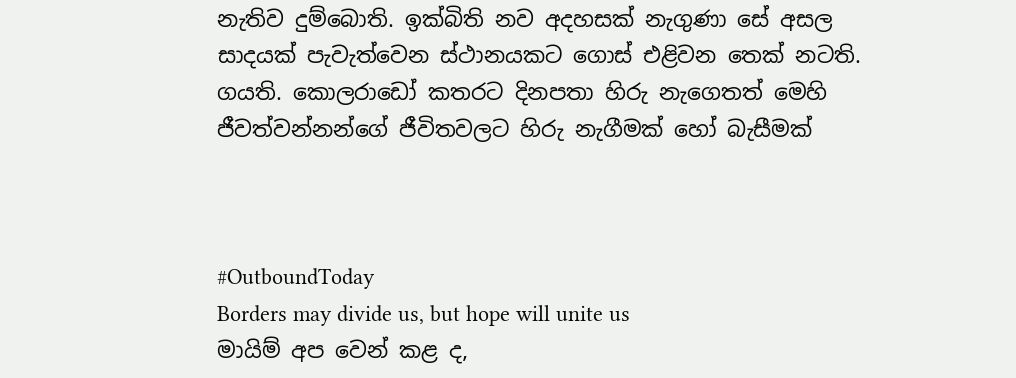නැතිව දුම්බොති. ඉක්බිති නව අදහසක් නැගුණා සේ අසල සාදයක් පැවැත්වෙන ස්ථානයකට ගොස් එළිවන තෙක් නටති. ගයති. කොලරාඩෝ කතරට දිනපතා හිරු නැගෙතත් මෙහි ජීවත්වන්නන්ගේ ජීවිතවලට හිරු නැගීමක් හෝ බැසීමක්



#OutboundToday
Borders may divide us, but hope will unite us
මායිම් අප වෙන් කළ ද,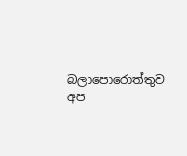බලාපොරොත්තුව අප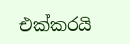එක්කරයි